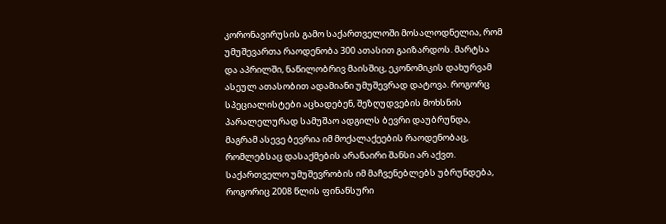კორონავირუსის გამო საქართველოში მოსალოდნელია, რომ უმუშევართა რაოდენობა 300 ათასით გაიზარდოს. მარტსა და აპრილში, ნაწილობრივ მაისშიც, ეკონომიკის დახურვამ ასეულ ათასობით ადამიანი უმუშევრად დატოვა. როგორც სპეციალისტები აცხადებენ, შეზღუდვების მოხსნის პარალელურად სამუშაო ადგილს ბევრი დაუბრუნდა, მაგრამ ასევე ბევრია იმ მოქალაქეების რაოდენობაც, რომლებსაც დასაქმების არანაირი შანსი არ აქვთ.
საქართველო უმუშევრობის იმ მაჩვენებლებს უბრუნდება, როგორიც 2008 წლის ფინანსური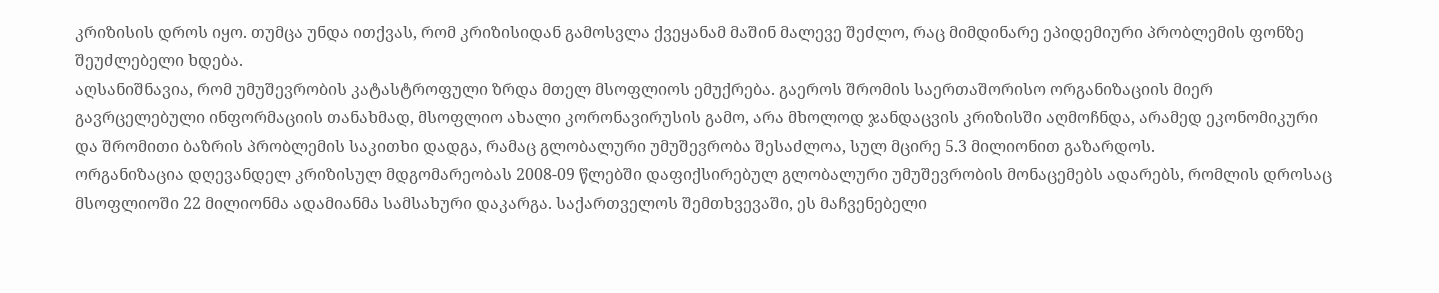კრიზისის დროს იყო. თუმცა უნდა ითქვას, რომ კრიზისიდან გამოსვლა ქვეყანამ მაშინ მალევე შეძლო, რაც მიმდინარე ეპიდემიური პრობლემის ფონზე შეუძლებელი ხდება.
აღსანიშნავია, რომ უმუშევრობის კატასტროფული ზრდა მთელ მსოფლიოს ემუქრება. გაეროს შრომის საერთაშორისო ორგანიზაციის მიერ გავრცელებული ინფორმაციის თანახმად, მსოფლიო ახალი კორონავირუსის გამო, არა მხოლოდ ჯანდაცვის კრიზისში აღმოჩნდა, არამედ ეკონომიკური და შრომითი ბაზრის პრობლემის საკითხი დადგა, რამაც გლობალური უმუშევრობა შესაძლოა, სულ მცირე 5.3 მილიონით გაზარდოს.
ორგანიზაცია დღევანდელ კრიზისულ მდგომარეობას 2008-09 წლებში დაფიქსირებულ გლობალური უმუშევრობის მონაცემებს ადარებს, რომლის დროსაც მსოფლიოში 22 მილიონმა ადამიანმა სამსახური დაკარგა. საქართველოს შემთხვევაში, ეს მაჩვენებელი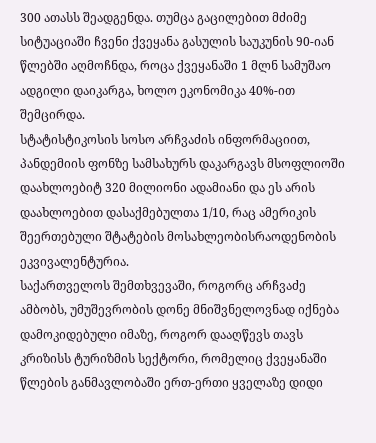300 ათასს შეადგენდა. თუმცა გაცილებით მძიმე სიტუაციაში ჩვენი ქვეყანა გასულის საუკუნის 90-იან წლებში აღმოჩნდა, როცა ქვეყანაში 1 მლნ სამუშაო ადგილი დაიკარგა, ხოლო ეკონომიკა 40%-ით შემცირდა.
სტატისტიკოსის სოსო არჩვაძის ინფორმაციით, პანდემიის ფონზე სამსახურს დაკარგავს მსოფლიოში დაახლოებიტ 320 მილიონი ადამიანი და ეს არის დაახლოებით დასაქმებულთა 1/10, რაც ამერიკის შეერთებული შტატების მოსახლეობისრაოდენობის ეკვივალენტურია.
საქართველოს შემთხვევაში, როგორც არჩვაძე ამბობს, უმუშევრობის დონე მნიშვნელოვნად იქნება დამოკიდებული იმაზე, როგორ დააღწევს თავს კრიზისს ტურიზმის სექტორი, რომელიც ქვეყანაში წლების განმავლობაში ერთ-ერთი ყველაზე დიდი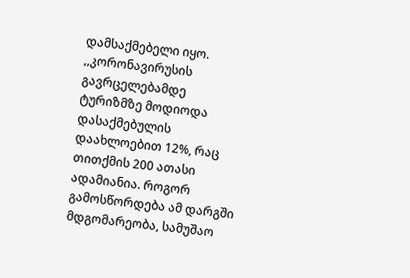დამსაქმებელი იყო.
,,კორონავირუსის გავრცელებამდე ტურიზმზე მოდიოდა დასაქმებულის დაახლოებით 12%, რაც თითქმის 200 ათასი ადამიანია. როგორ გამოსწორდება ამ დარგში მდგომარეობა, სამუშაო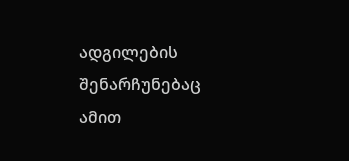ადგილების შენარჩუნებაც ამით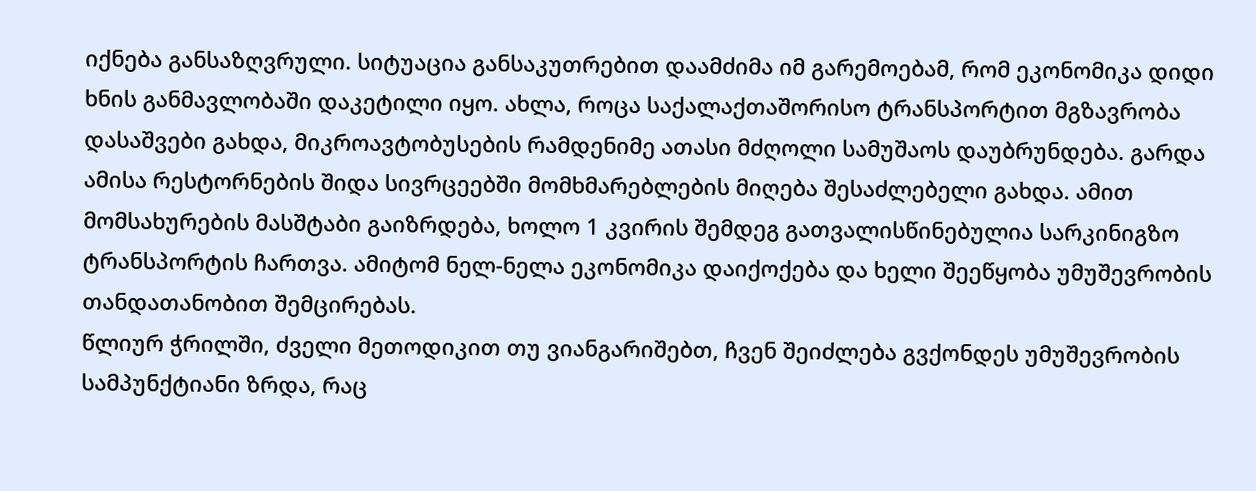იქნება განსაზღვრული. სიტუაცია განსაკუთრებით დაამძიმა იმ გარემოებამ, რომ ეკონომიკა დიდი ხნის განმავლობაში დაკეტილი იყო. ახლა, როცა საქალაქთაშორისო ტრანსპორტით მგზავრობა დასაშვები გახდა, მიკროავტობუსების რამდენიმე ათასი მძღოლი სამუშაოს დაუბრუნდება. გარდა ამისა რესტორნების შიდა სივრცეებში მომხმარებლების მიღება შესაძლებელი გახდა. ამით მომსახურების მასშტაბი გაიზრდება, ხოლო 1 კვირის შემდეგ გათვალისწინებულია სარკინიგზო ტრანსპორტის ჩართვა. ამიტომ ნელ-ნელა ეკონომიკა დაიქოქება და ხელი შეეწყობა უმუშევრობის თანდათანობით შემცირებას.
წლიურ ჭრილში, ძველი მეთოდიკით თუ ვიანგარიშებთ, ჩვენ შეიძლება გვქონდეს უმუშევრობის სამპუნქტიანი ზრდა, რაც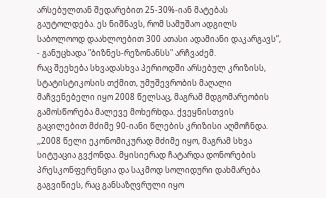არსებულთან შედარებით 25-30%-იან მატებას გაუტოლდება. ეს ნიშნავს, რომ სამუშაო ადგილს საბოლოოდ დაახლოებით 300 ათასი ადამიანი დაკარგავს“, - განუცხადა "ბიზნეს-რეზონანსს" არჩვაძემ.
რაც შეეხება სხვადასხვა პერიოდში არსებულ კრიზისს, სტატისტიკოსის თქმით, უმუშევრობის მაღალი მაჩვენებელი იყო 2008 წელსაც, მაგრამ მდგომარეობის გამოსწორება მალევე მოხერხდა. ქვეყნისთვის გაცილებით მძიმე 90-იანი წლების კრიზისი აღმოჩნდა.
,,2008 წელი ეკონომიკურად მძიმე იყო, მაგრამ სხვა სიტუაცია გვქონდა. მყისიერად ჩატარდა დონორების პრესკონფერენცია და საკმოდ სოლიდური დახმარება გაგვიწიეს, რაც განსაზღვრული იყო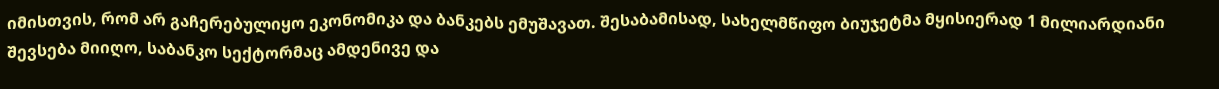იმისთვის, რომ არ გაჩერებულიყო ეკონომიკა და ბანკებს ემუშავათ. შესაბამისად, სახელმწიფო ბიუჯეტმა მყისიერად 1 მილიარდიანი შევსება მიიღო, საბანკო სექტორმაც ამდენივე და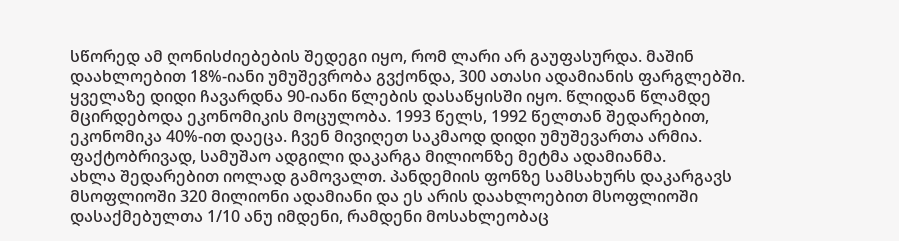სწორედ ამ ღონისძიებების შედეგი იყო, რომ ლარი არ გაუფასურდა. მაშინ დაახლოებით 18%-იანი უმუშევრობა გვქონდა, 300 ათასი ადამიანის ფარგლებში.
ყველაზე დიდი ჩავარდნა 90-იანი წლების დასაწყისში იყო. წლიდან წლამდე მცირდებოდა ეკონომიკის მოცულობა. 1993 წელს, 1992 წელთან შედარებით, ეკონომიკა 40%-ით დაეცა. ჩვენ მივიღეთ საკმაოდ დიდი უმუშევართა არმია. ფაქტობრივად, სამუშაო ადგილი დაკარგა მილიონზე მეტმა ადამიანმა.
ახლა შედარებით იოლად გამოვალთ. პანდემიის ფონზე სამსახურს დაკარგავს მსოფლიოში 320 მილიონი ადამიანი და ეს არის დაახლოებით მსოფლიოში დასაქმებულთა 1/10 ანუ იმდენი, რამდენი მოსახლეობაც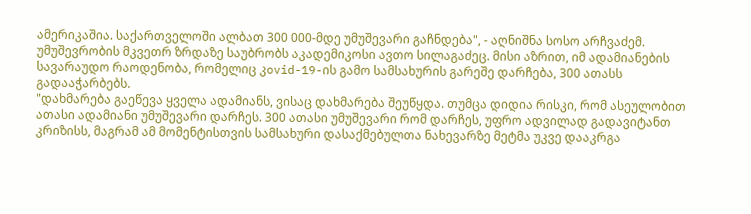ამერიკაშია. საქართველოში ალბათ 300 000-მდე უმუშევარი გაჩნდება", - აღნიშნა სოსო არჩვაძემ.
უმუშევრობის მკვეთრ ზრდაზე საუბრობს აკადემიკოსი ავთო სილაგაძეც. მისი აზრით, იმ ადამიანების სავარაუდო რაოდენობა, რომელიც კovid-19-ის გამო სამსახურის გარეშე დარჩება, 300 ათასს გადააჭარბებს.
"დახმარება გაეწევა ყველა ადამიანს, ვისაც დახმარება შეუწყდა. თუმცა დიდია რისკი, რომ ასეულობით ათასი ადამიანი უმუშევარი დარჩეს. 300 ათასი უმუშევარი რომ დარჩეს, უფრო ადვილად გადავიტანთ კრიზისს, მაგრამ ამ მომენტისთვის სამსახური დასაქმებულთა ნახევარზე მეტმა უკვე დააკრგა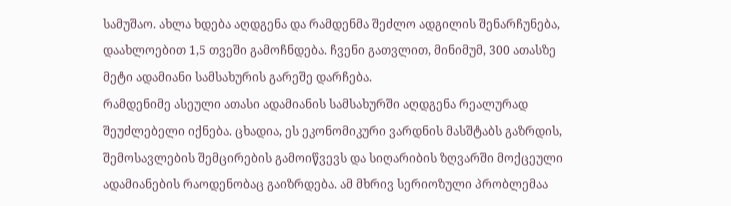სამუშაო. ახლა ხდება აღდგენა და რამდენმა შეძლო ადგილის შენარჩუნება, დაახლოებით 1,5 თვეში გამოჩნდება. ჩვენი გათვლით, მინიმუმ, 300 ათასზე მეტი ადამიანი სამსახურის გარეშე დარჩება.
რამდენიმე ასეული ათასი ადამიანის სამსახურში აღდგენა რეალურად შეუძლებელი იქნება. ცხადია, ეს ეკონომიკური ვარდნის მასშტაბს გაზრდის, შემოსავლების შემცირების გამოიწვევს და სიღარიბის ზღვარში მოქცეული ადამიანების რაოდენობაც გაიზრდება. ამ მხრივ სერიოზული პრობლემაა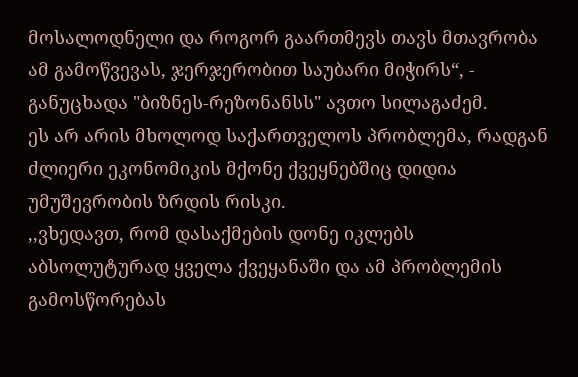მოსალოდნელი და როგორ გაართმევს თავს მთავრობა ამ გამოწვევას, ჯერჯერობით საუბარი მიჭირს“, - განუცხადა "ბიზნეს-რეზონანსს" ავთო სილაგაძემ.
ეს არ არის მხოლოდ საქართველოს პრობლემა, რადგან ძლიერი ეკონომიკის მქონე ქვეყნებშიც დიდია უმუშევრობის ზრდის რისკი.
,,ვხედავთ, რომ დასაქმების დონე იკლებს აბსოლუტურად ყველა ქვეყანაში და ამ პრობლემის გამოსწორებას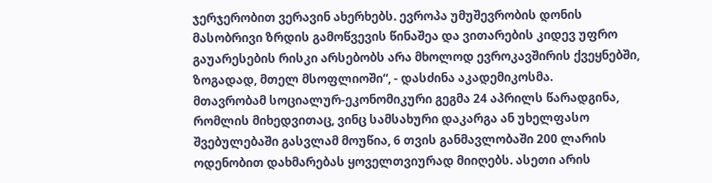ჯერჯერობით ვერავინ ახერხებს. ევროპა უმუშევრობის დონის მასობრივი ზრდის გამოწვევის წინაშეა და ვითარების კიდევ უფრო გაუარესების რისკი არსებობს არა მხოლოდ ევროკავშირის ქვეყნებში, ზოგადად, მთელ მსოფლიოში“, - დასძინა აკადემიკოსმა.
მთავრობამ სოციალურ-ეკონომიკური გეგმა 24 აპრილს წარადგინა, რომლის მიხედვითაც, ვინც სამსახური დაკარგა ან უხელფასო შვებულებაში გასვლამ მოუწია, 6 თვის განმავლობაში 200 ლარის ოდენობით დახმარებას ყოველთვიურად მიიღებს. ასეთი არის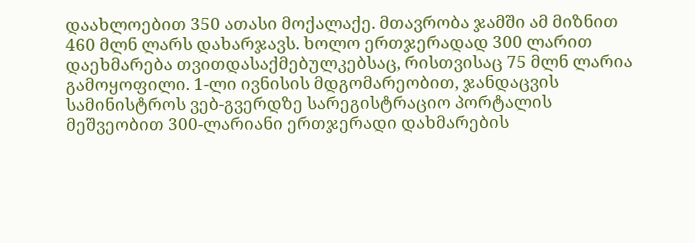დაახლოებით 350 ათასი მოქალაქე. მთავრობა ჯამში ამ მიზნით 460 მლნ ლარს დახარჯავს. ხოლო ერთჯერადად 300 ლარით დაეხმარება თვითდასაქმებულკებსაც, რისთვისაც 75 მლნ ლარია გამოყოფილი. 1-ლი ივნისის მდგომარეობით, ჯანდაცვის სამინისტროს ვებ-გვერდზე სარეგისტრაციო პორტალის მეშვეობით 300-ლარიანი ერთჯერადი დახმარების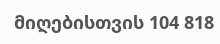მიღებისთვის 104 818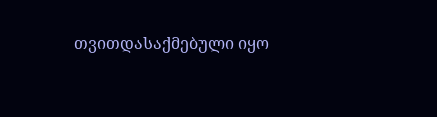თვითდასაქმებული იყო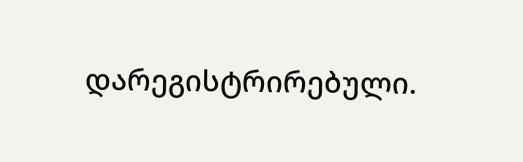დარეგისტრირებული.